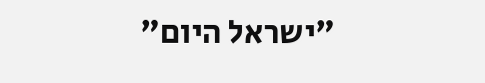"ישראל היום"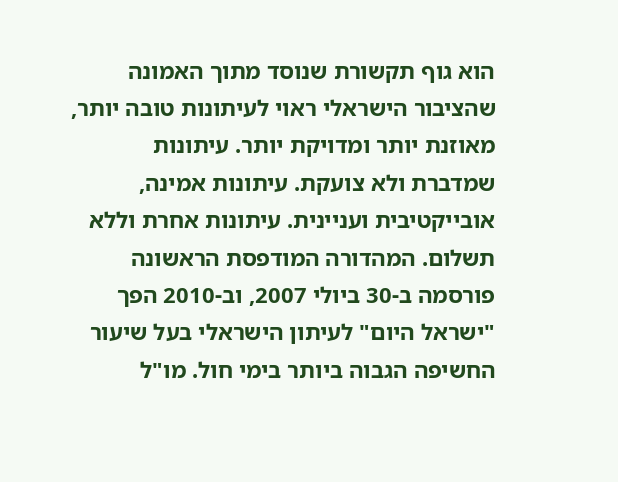הוא גוף תקשורת שנוסד מתוך האמונה שהציבור הישראלי ראוי לעיתונות טובה יותר, מאוזנת יותר ומדויקת יותר. עיתונות שמדברת ולא צועקת. עיתונות אמינה, אובייקטיבית ועניינית. עיתונות אחרת וללא תשלום. המהדורה המודפסת הראשונה פורסמה ב-30 ביולי 2007, וב-2010 הפך "ישראל היום" לעיתון הישראלי בעל שיעור החשיפה הגבוה ביותר בימי חול. מו"ל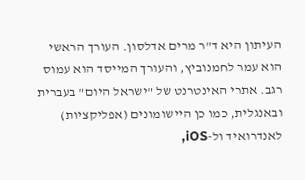העיתון היא ד"ר מרים אדלסון. העורך הראשי הוא עמר לחמנוביץ, והעורך המייסד הוא עמוס רגב. אתרי האינטרנט של "ישראל היום" בעברית ובאנגלית, כמו כן היישומונים (אפליקציות) לאנדרואיד ול-iOS,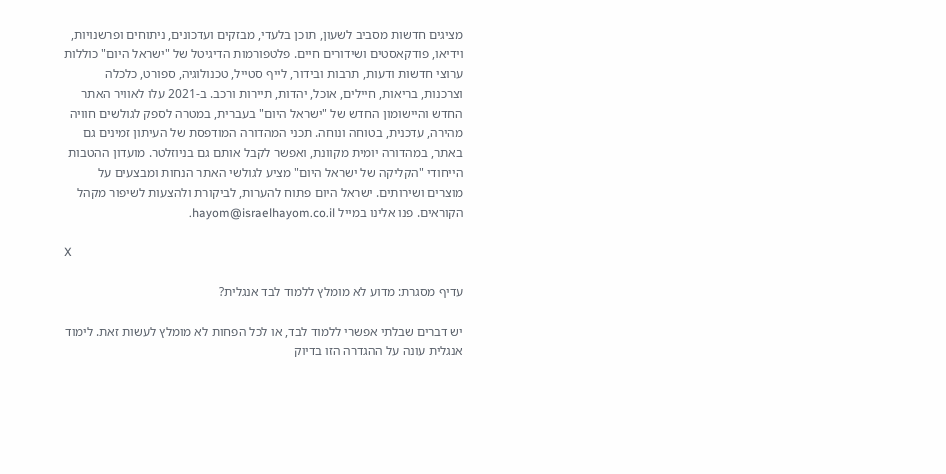מציגים חדשות מסביב לשעון, תוכן בלעדי, מבזקים ועדכונים, ניתוחים ופרשנויות, וידיאו, פודקאסטים ושידורים חיים. פלטפורמות הדיגיטל של "ישראל היום" כוללות ערוצי חדשות ודעות, תרבות ובידור, לייף סטייל, טכנולוגיה, ספורט, כלכלה וצרכנות, בריאות, חיילים, אוכל, יהדות, תיירות ורכב. ב-2021 עלו לאוויר האתר החדש והיישומון החדש של "ישראל היום" בעברית, במטרה לספק לגולשים חוויה מהירה, עדכנית, בטוחה ונוחה. תכני המהדורה המודפסת של העיתון זמינים גם באתר, במהדורה יומית מקוונת, ואפשר לקבל אותם גם בניוזלטר. מועדון ההטבות הייחודי "הקליקה של ישראל היום" מציע לגולשי האתר הנחות ומבצעים על מוצרים ושירותים. ישראל היום פתוח להערות, לביקורת ולהצעות לשיפור מקהל הקוראים. פנו אלינו במייל hayom@israelhayom.co.il.

X

עדיף מסגרת: מדוע לא מומלץ ללמוד לבד אנגלית?

יש דברים שבלתי אפשרי ללמוד לבד, או לכל הפחות לא מומלץ לעשות זאת. לימוד אנגלית עונה על ההגדרה הזו בדיוק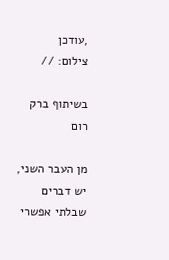,עודכן
צילום: //

בשיתוף ברק רום

מן העבר השני, יש דברים שבלתי אפשרי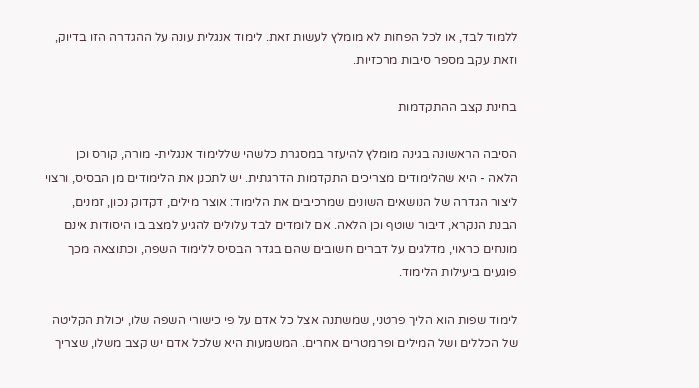ללמוד לבד, או לכל הפחות לא מומלץ לעשות זאת. לימוד אנגלית עונה על ההגדרה הזו בדיוק, וזאת עקב מספר סיבות מרכזיות.

בחינת קצב ההתקדמות

הסיבה הראשונה בגינה מומלץ להיעזר במסגרת כלשהי שללימוד אנגלית- מורה, קורס וכן הלאה - היא שהלימודים מצריכים התקדמות הדרגתית. יש לתכנן את הלימודים מן הבסיס, ורצוי ליצור הגדרה של הנושאים השונים שמרכיבים את הלימוד: אוצר מילים, דקדוק נכון, זמנים, הבנת הנקרא, דיבור שוטף וכן הלאה. אם לומדים לבד עלולים להגיע למצב בו היסודות אינם מונחים כראוי, מדלגים על דברים חשובים שהם בגדר הבסיס ללימוד השפה, וכתוצאה מכך פוגעים ביעילות הלימוד.

לימוד שפות הוא הליך פרטני, שמשתנה אצל כל אדם על פי כישורי השפה שלו, יכולת הקליטה של הכללים ושל המילים ופרמטרים אחרים. המשמעות היא שלכל אדם יש קצב משלו, שצריך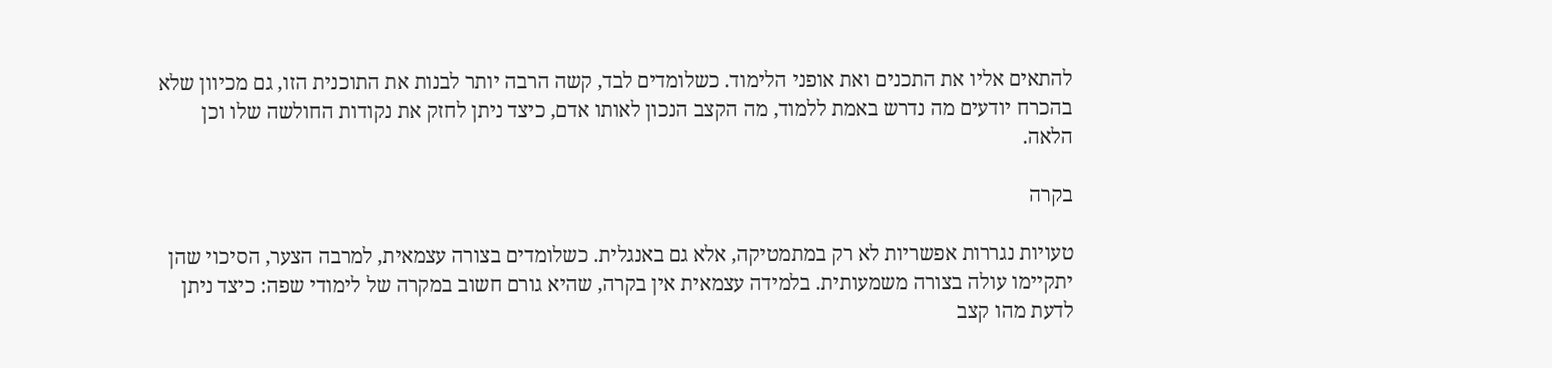להתאים אליו את התכנים ואת אופני הלימוד. כשלומדים לבד, קשה הרבה יותר לבנות את התוכנית הזו, גם מכיוון שלא בהכרח יודעים מה נדרש באמת ללמוד, מה הקצב הנכון לאותו אדם, כיצד ניתן לחזק את נקודות החולשה שלו וכן הלאה.

בקרה

טעויות נגררות אפשריות לא רק במתמטיקה, אלא גם באנגלית. כשלומדים בצורה עצמאית, למרבה הצער, הסיכוי שהן יתקיימו עולה בצורה משמעותית. בלמידה עצמאית אין בקרה, שהיא גורם חשוב במקרה של לימודי שפה: כיצד ניתן לדעת מהו קצב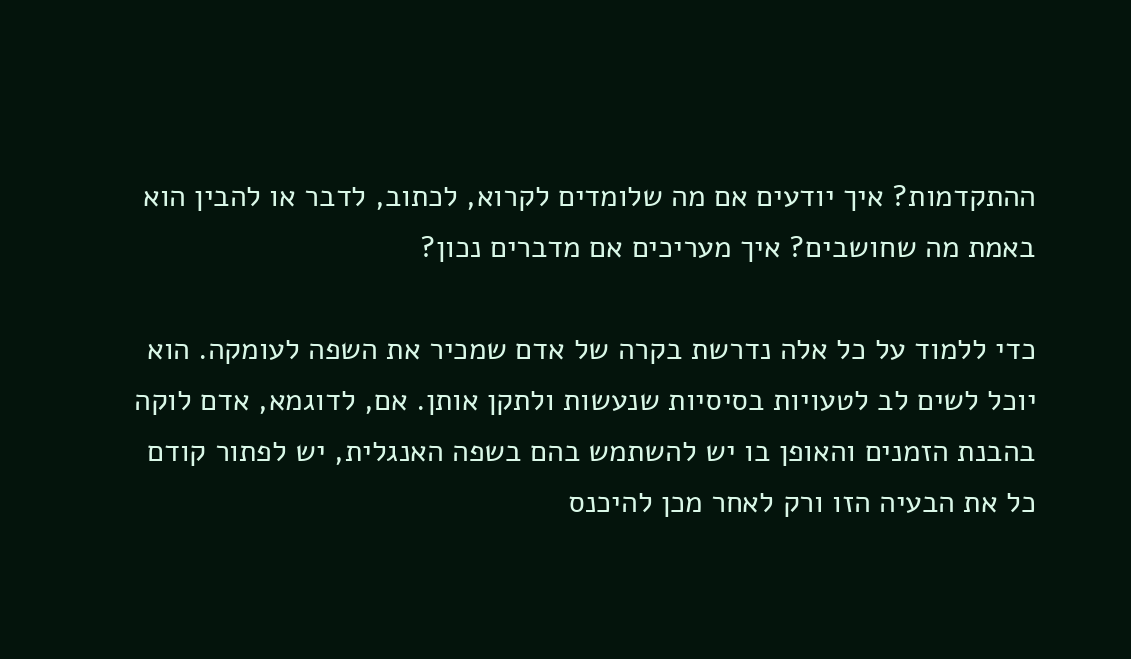ההתקדמות? איך יודעים אם מה שלומדים לקרוא, לכתוב, לדבר או להבין הוא באמת מה שחושבים? איך מעריכים אם מדברים נכון?

כדי ללמוד על כל אלה נדרשת בקרה של אדם שמכיר את השפה לעומקה. הוא יוכל לשים לב לטעויות בסיסיות שנעשות ולתקן אותן. אם, לדוגמא, אדם לוקה בהבנת הזמנים והאופן בו יש להשתמש בהם בשפה האנגלית, יש לפתור קודם כל את הבעיה הזו ורק לאחר מכן להיכנס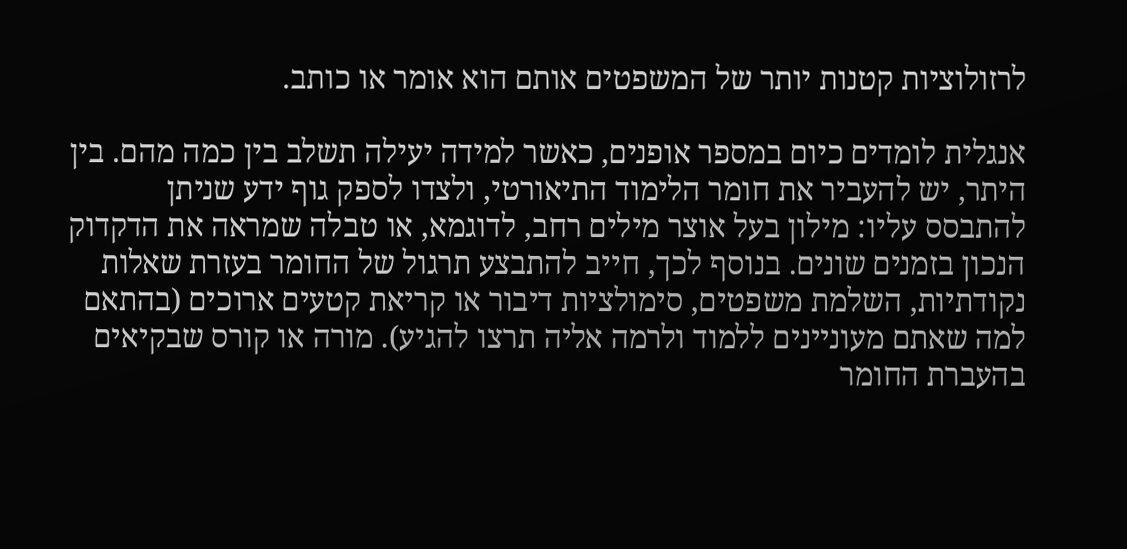לרזולוציות קטנות יותר של המשפטים אותם הוא אומר או כותב.

אנגלית לומדים כיום במספר אופנים, כאשר למידה יעילה תשלב בין כמה מהם. בין היתר, יש להעביר את חומר הלימוד התיאורטי, ולצדו לספק גוף ידע שניתן להתבסס עליו: מילון בעל אוצר מילים רחב, לדוגמא, או טבלה שמראה את הדקדוק הנכון בזמנים שונים. בנוסף לכך, חייב להתבצע תרגול של החומר בעזרת שאלות נקודתיות, השלמת משפטים, סימולציות דיבור או קריאת קטעים ארוכים (בהתאם למה שאתם מעוניינים ללמוד ולרמה אליה תרצו להגיע). מורה או קורס שבקיאים בהעברת החומר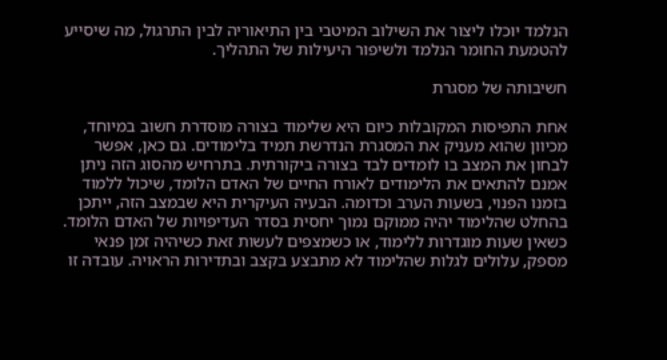הנלמד יוכלו ליצור את השילוב המיטבי בין התיאוריה לבין התרגול, מה שיסייע להטמעת החומר הנלמד ולשיפור היעילות של התהליך.

חשיבותה של מסגרת

אחת התפיסות המקובלות כיום היא שלימוד בצורה מוסדרת חשוב במיוחד, מכיוון שהוא מעניק את המסגרת הנדרשת תמיד בלימודים. גם כאן, אפשר לבחון את המצב בו לומדים לבד בצורה ביקורתית. בתרחיש מהסוג הזה ניתן אמנם להתאים את הלימודים לאורח החיים של האדם הלומד, שיכול ללמוד בזמנו הפנוי, בשעות הערב וכדומה. הבעיה העיקרית היא שבמצב הזה, ייתכן בהחלט שהלימוד יהיה ממוקם נמוך יחסית בסדר העדיפויות של האדם הלומד. כשאין שעות מוגדרות ללימוד, או כשמצפים לעשות זאת כשיהיה זמן פנאי מספק, עלולים לגלות שהלימוד לא מתבצע בקצב ובתדירות הראויה. עובדה זו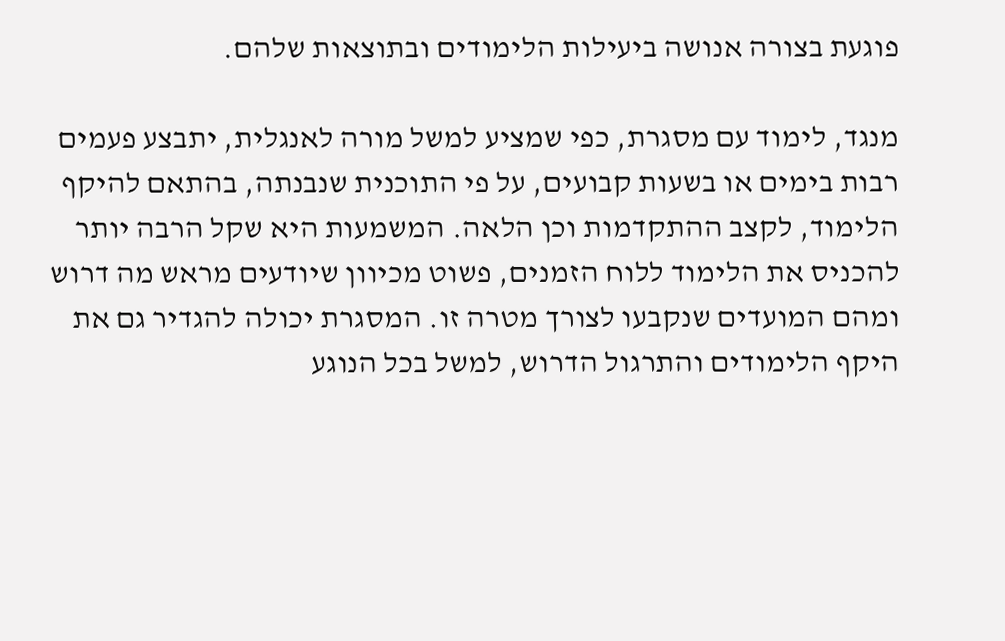פוגעת בצורה אנושה ביעילות הלימודים ובתוצאות שלהם.

מנגד, לימוד עם מסגרת, כפי שמציע למשל מורה לאנגלית, יתבצע פעמים רבות בימים או בשעות קבועים, על פי התוכנית שנבנתה, בהתאם להיקף הלימוד, לקצב ההתקדמות וכן הלאה. המשמעות היא שקל הרבה יותר להכניס את הלימוד ללוח הזמנים, פשוט מכיוון שיודעים מראש מה דרוש ומהם המועדים שנקבעו לצורך מטרה זו. המסגרת יכולה להגדיר גם את היקף הלימודים והתרגול הדרוש, למשל בכל הנוגע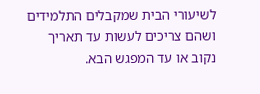לשיעורי הבית שמקבלים התלמידים ושהם צריכים לעשות עד תאריך נקוב או עד המפגש הבא.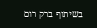בשיתוף ברק רום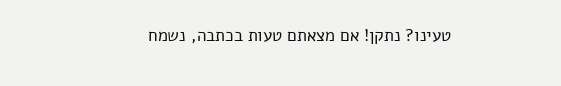טעינו? נתקן! אם מצאתם טעות בכתבה, נשמח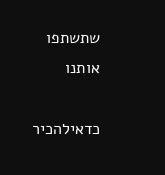שתשתפו אותנו

כדאילהכיר